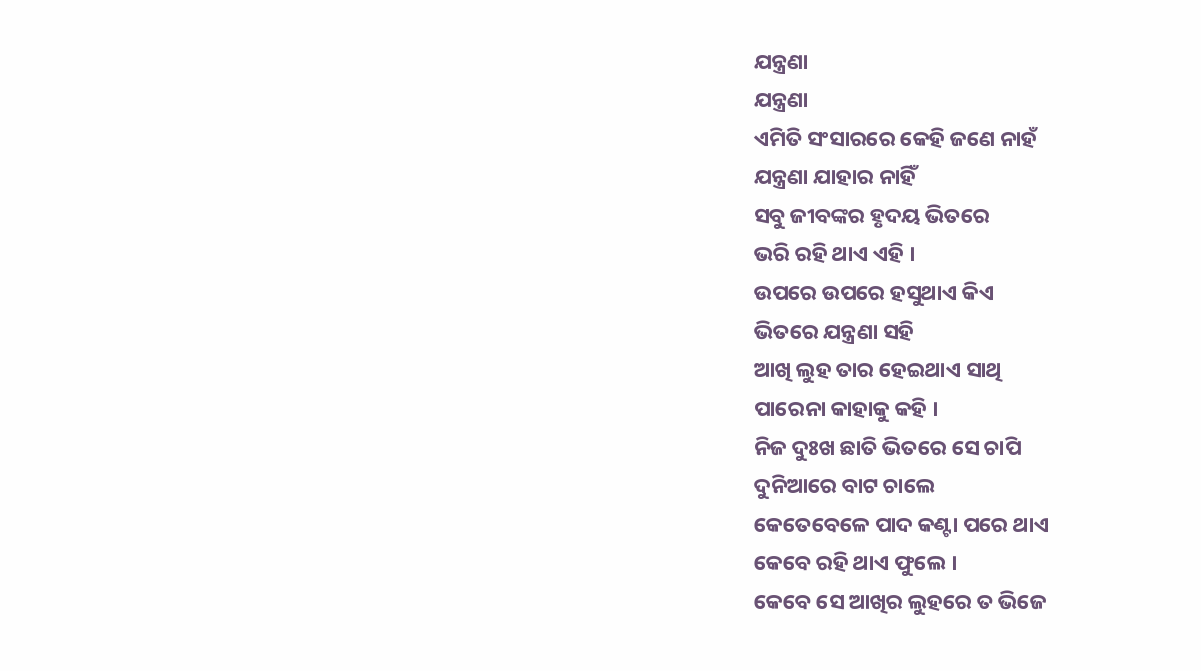ଯନ୍ତ୍ରଣା
ଯନ୍ତ୍ରଣା
ଏମିତି ସଂସାରରେ କେହି ଜଣେ ନାହଁ
ଯନ୍ତ୍ରଣା ଯାହାର ନାହିଁ
ସବୁ ଜୀବଙ୍କର ହୃଦୟ ଭିତରେ
ଭରି ରହି ଥାଏ ଏହି ।
ଉପରେ ଉପରେ ହସୁଥାଏ କିଏ
ଭିତରେ ଯନ୍ତ୍ରଣା ସହି
ଆଖି ଲୁହ ତାର ହେଇଥାଏ ସାଥି
ପାରେନା କାହାକୁ କହି ।
ନିଜ ଦୁଃଖ ଛାତି ଭିତରେ ସେ ଚାପି
ଦୁନିଆରେ ବାଟ ଚାଲେ
କେତେବେଳେ ପାଦ କଣ୍ଟା ପରେ ଥାଏ
କେବେ ରହି ଥାଏ ଫୁଲେ ।
କେବେ ସେ ଆଖିର ଲୁହରେ ତ ଭିଜେ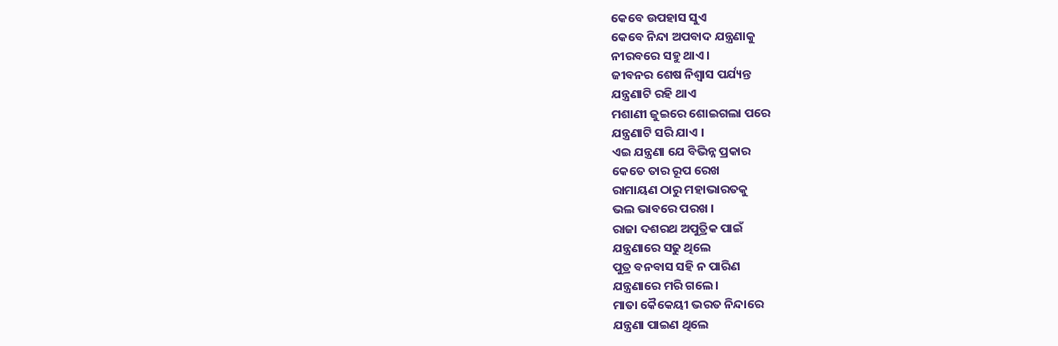କେବେ ଉପହାସ ସୁଏ
କେବେ ନିନ୍ଦା ଅପବାଦ ଯନ୍ତ୍ରଣାକୁ
ନୀରବରେ ସହୁ ଥାଏ ।
ଜୀବନର ଶେଷ ନିଶ୍ବାସ ପର୍ଯ୍ୟନ୍ତ
ଯନ୍ତ୍ରଣାଟି ରହି ଥାଏ
ମଶାଣୀ ଜୁଇରେ ଶୋଇଗଲା ପରେ
ଯନ୍ତ୍ରଣାଟି ସରି ଯାଏ ।
ଏଇ ଯନ୍ତ୍ରଣା ଯେ ବିଭିନ୍ନ ପ୍ରକାର
କେତେ ତାର ରୂପ ରେଖ
ରାମାୟଣ ଠାରୁ ମହାଭାରତକୁ
ଭଲ ଭାବରେ ପରଖ ।
ରାଜା ଦଶରଥ ଅପୁତ୍ରିକ ପାଇଁ
ଯନ୍ତ୍ରଣାରେ ସଢୁ ଥିଲେ
ପୁତ୍ର ବନବାସ ସହି ନ ପାରିଣ
ଯନ୍ତ୍ରଣାରେ ମରି ଗଲେ ।
ମାତା କୈକେୟୀ ଭରତ ନିନ୍ଦାରେ
ଯନ୍ତ୍ରଣା ପାଇଣ ଥିଲେ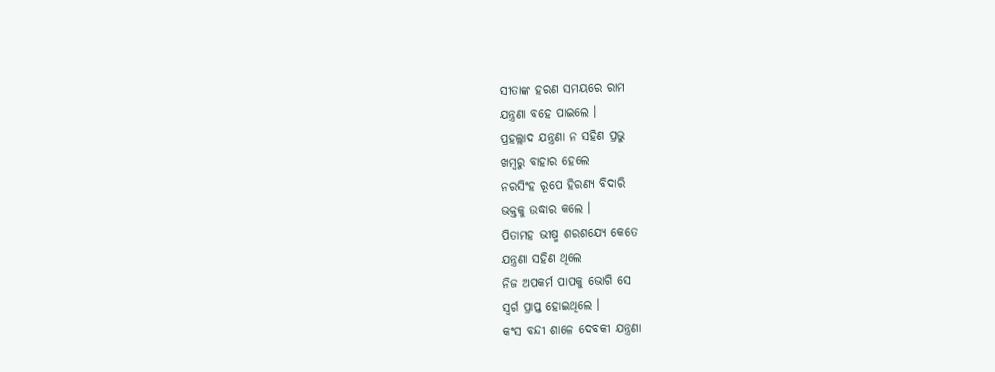ସୀତାଙ୍କ ହରଣ ସମୟରେ ରାମ
ଯନ୍ତ୍ରଣା ବହେ ପାଇଲେ ।
ପ୍ରହଲ୍ଲାଦ ଯନ୍ତ୍ରଣା ନ ସହିଣ ପ୍ରଭୁ
ଖମ୍ବରୁ ବାହାର ହେଲେ
ନରସିଂହ ରୂପେ ହିରଣ୍ୟ ବିଦାରି
ଭକ୍ତକୁ ଉଦ୍ଧାର କଲେ ।
ପିତାମହ ଭୀଷ୍ମ ଶରଶଯ୍ୟେ କେତେ
ଯନ୍ତ୍ରଣା ସହିଣ ଥିଲେ
ନିଜ ଅପକର୍ମ ପାପକୁ ଭୋଗି ସେ
ସ୍ବର୍ଗ ପ୍ରାପ୍ତ ହୋଇଥିଲେ ।
କଂସ ବନ୍ଦୀ ଶାଳେ ଦେବକୀ ଯନ୍ତ୍ରଣା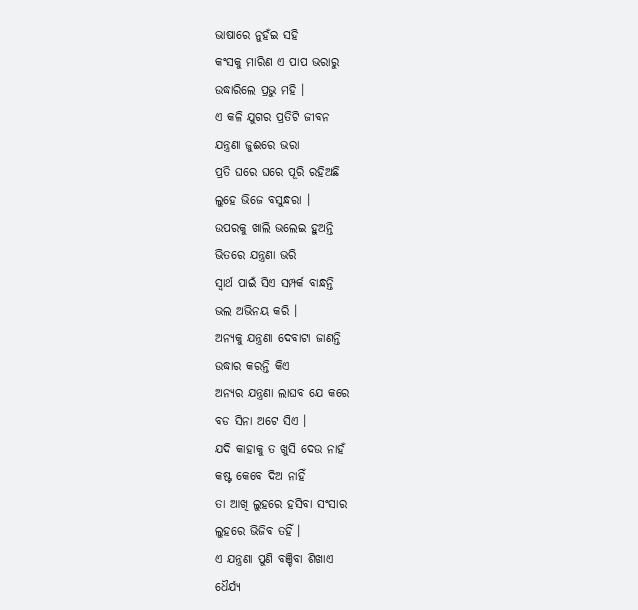ଭାଷାରେ ନୁହଁଇ ସହି
କଂସକୁ ମାରିଣ ଏ ପାପ ଭରାରୁ
ଉଦ୍ଧାରିଲେ ପ୍ରଭୁ ମହି ।
ଏ କଳି ଯୁଗର ପ୍ରତିଟି ଜୀବନ
ଯନ୍ତ୍ରଣା ଜୁଈରେ ଭରା
ପ୍ରତି ଘରେ ଘରେ ପୂରି ରହିଅଛି
ଲୁହେ ଭିଜେ ବସୁନ୍ଧରା ।
ଉପରକୁ ଖାଲି ଭଲେଇ ହୁଅନ୍ତି
ଭିତରେ ଯନ୍ତ୍ରଣା ଭରି
ସ୍ବାର୍ଥ ପାଇଁ ସିଏ ସମ୍ପର୍କ ବାନ୍ଧନ୍ତି
ଭଲ ଅଭିନୟ କରି ।
ଅନ୍ୟକୁ ଯନ୍ତ୍ରଣା ଦେବାଟା ଜାଣନ୍ତି
ଉଦ୍ଧାର କରନ୍ତି କିଏ
ଅନ୍ୟର ଯନ୍ତ୍ରଣା ଲାଘବ ଯେ କରେ
ବଡ ସିନା ଅଟେ ସିଏ ।
ଯଦି କାହାକୁ ତ ଖୁସି ଦେଉ ନାହଁ
କଷ୍ଟ କେବେ ଦିଅ ନାହିଁ
ତା ଆଖି ଲୁହରେ ହସିବା ସଂସାର
ଲୁହରେ ଭିଜିବ ତହିଁ ।
ଏ ଯନ୍ତ୍ରଣା ପୁଣି ବଞ୍ଚିବା ଶିଖାଏ
ଧୈର୍ଯ୍ୟ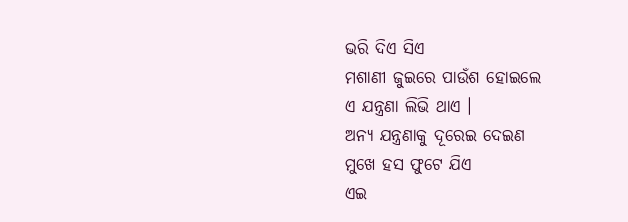ଭରି ଦିଏ ସିଏ
ମଶାଣୀ ଜୁଇରେ ପାଉଁଶ ହୋଇଲେ
ଏ ଯନ୍ତ୍ରଣା ଲିଭି ଥାଏ ।
ଅନ୍ୟ ଯନ୍ତ୍ରଣାକୁ ଦୂରେଇ ଦେଇଣ
ମୁଖେ ହସ ଫୁଟେ ଯିଏ
ଏଇ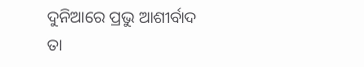ଦୁନିଆରେ ପ୍ରଭୁ ଆଶୀର୍ବାଦ
ତା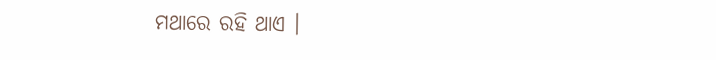ମଥାରେ ରହି ଥାଏ ।